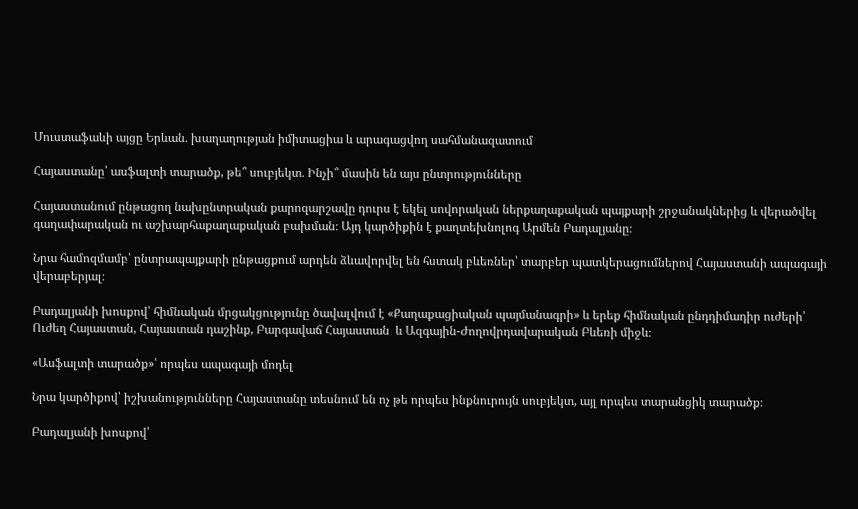Մուստաֆաևի այցը Երևան․ խաղաղության իմիտացիա և արագացվող սահմանազատում

Հայաստանը՝ ասֆալտի տարածք, թե՞ սուբյեկտ․ Ինչի՞ մասին են այս ընտրությունները

Հայաստանում ընթացող նախընտրական քարոզարշավը դուրս է եկել սովորական ներքաղաքական պայքարի շրջանակներից և վերածվել  գաղափարական ու աշխարհաքաղաքական բախման։ Այդ կարծիքին է քաղտեխնոլոգ Արմեն Բադալյանը։

Նրա համոզմամբ՝ ընտրապայքարի ընթացքում արդեն ձևավորվել են հստակ բևեռներ՝ տարբեր պատկերացումներով Հայաստանի ապագայի վերաբերյալ։

Բադալյանի խոսքով՝ հիմնական մրցակցությունը ծավալվում է «Քաղաքացիական պայմանագրի» և երեք հիմնական ընդդիմադիր ուժերի՝ Ուժեղ Հայաստան, Հայաստան դաշինք, Բարգավաճ Հայաստան  և Ազգային-Ժողովրդավարական Բևեռի միջև։

«Ասֆալտի տարածք»՝ որպես ապագայի մոդել

Նրա կարծիքով՝ իշխանությունները Հայաստանը տեսնում են ոչ թե որպես ինքնուրույն սուբյեկտ, այլ որպես տարանցիկ տարածք։

Բադալյանի խոսքով՝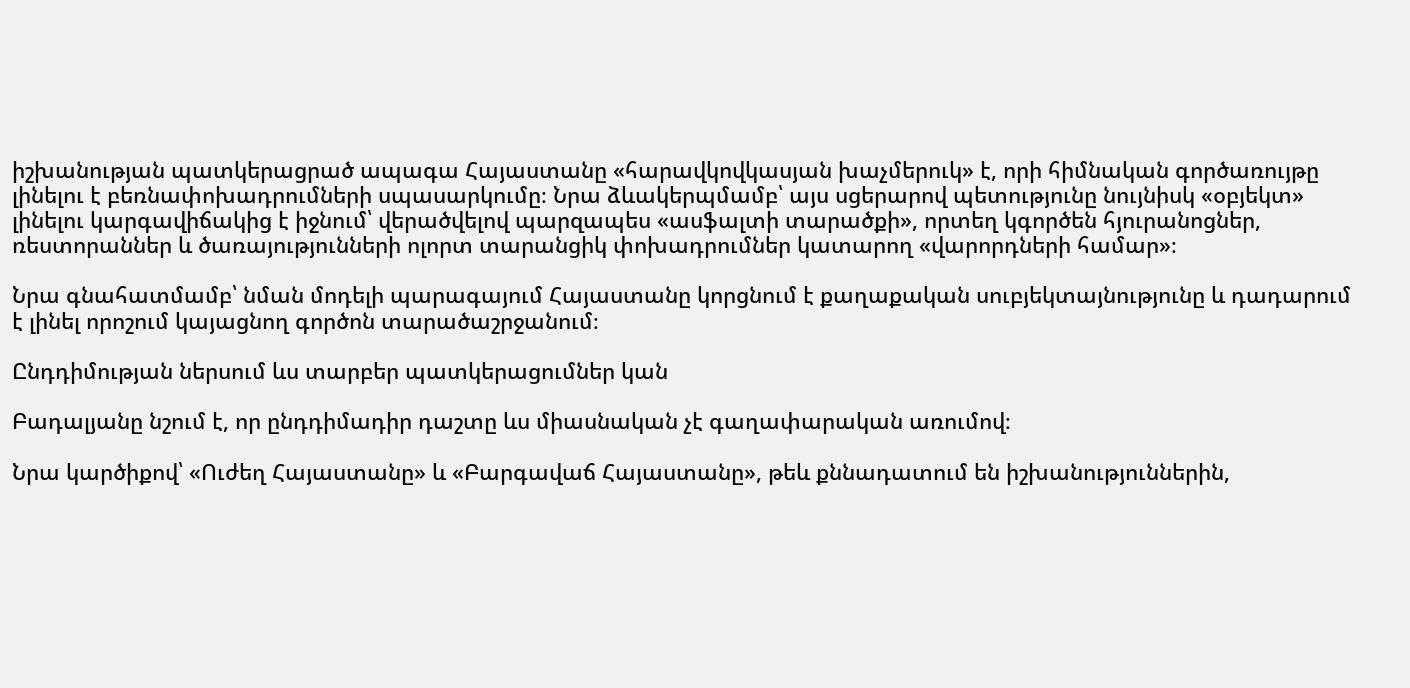իշխանության պատկերացրած ապագա Հայաստանը «հարավկովկասյան խաչմերուկ» է, որի հիմնական գործառույթը լինելու է բեռնափոխադրումների սպասարկումը։ Նրա ձևակերպմամբ՝ այս սցերարով պետությունը նույնիսկ «օբյեկտ» լինելու կարգավիճակից է իջնում՝ վերածվելով պարզապես «ասֆալտի տարածքի», որտեղ կգործեն հյուրանոցներ, ռեստորաններ և ծառայությունների ոլորտ տարանցիկ փոխադրումներ կատարող «վարորդների համար»։

Նրա գնահատմամբ՝ նման մոդելի պարագայում Հայաստանը կորցնում է քաղաքական սուբյեկտայնությունը և դադարում է լինել որոշում կայացնող գործոն տարածաշրջանում։

Ընդդիմության ներսում ևս տարբեր պատկերացումներ կան

Բադալյանը նշում է, որ ընդդիմադիր դաշտը ևս միասնական չէ գաղափարական առումով։

Նրա կարծիքով՝ «Ուժեղ Հայաստանը» և «Բարգավաճ Հայաստանը», թեև քննադատում են իշխանություններին,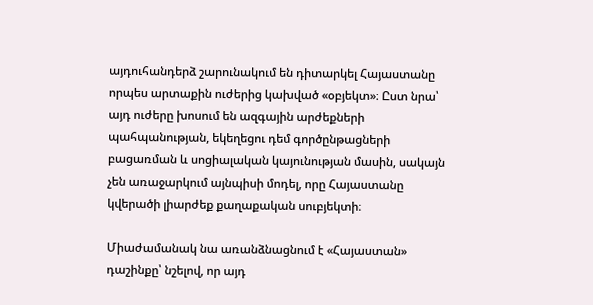այդուհանդերձ շարունակում են դիտարկել Հայաստանը որպես արտաքին ուժերից կախված «օբյեկտ»։ Ըստ նրա՝ այդ ուժերը խոսում են ազգային արժեքների պահպանության, եկեղեցու դեմ գործընթացների բացառման և սոցիալական կայունության մասին, սակայն չեն առաջարկում այնպիսի մոդել, որը Հայաստանը կվերածի լիարժեք քաղաքական սուբյեկտի։

Միաժամանակ նա առանձնացնում է «Հայաստան» դաշինքը՝ նշելով, որ այդ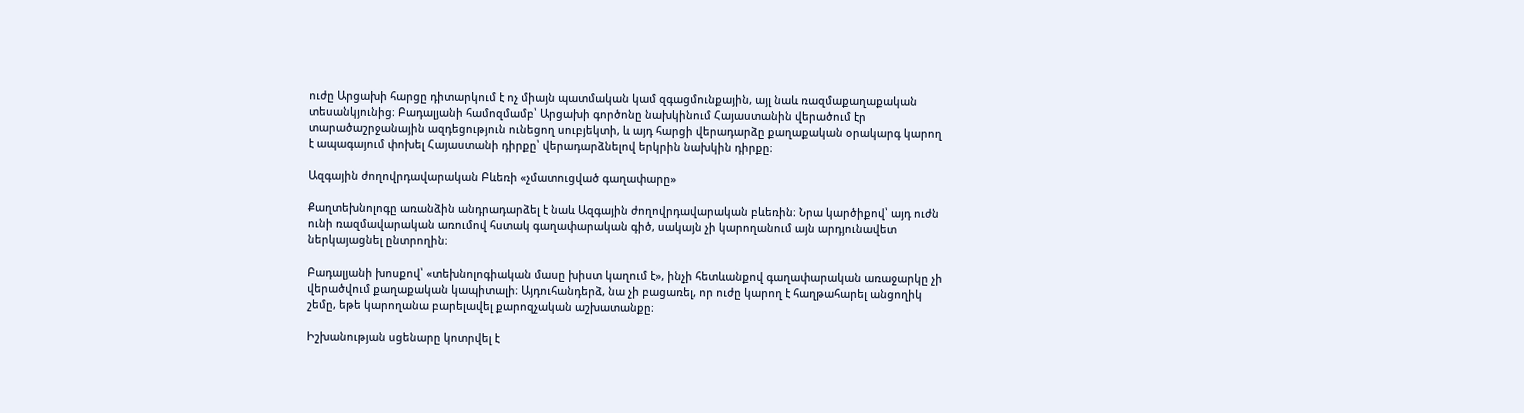ուժը Արցախի հարցը դիտարկում է ոչ միայն պատմական կամ զգացմունքային, այլ նաև ռազմաքաղաքական տեսանկյունից։ Բադալյանի համոզմամբ՝ Արցախի գործոնը նախկինում Հայաստանին վերածում էր տարածաշրջանային ազդեցություն ունեցող սուբյեկտի, և այդ հարցի վերադարձը քաղաքական օրակարգ կարող է ապագայում փոխել Հայաստանի դիրքը՝ վերադարձնելով երկրին նախկին դիրքը։

Ազգային ժողովրդավարական Բևեռի «չմատուցված գաղափարը»

Քաղտեխնոլոգը առանձին անդրադարձել է նաև Ազգային ժողովրդավարական բևեռին։ Նրա կարծիքով՝ այդ ուժն ունի ռազմավարական առումով հստակ գաղափարական գիծ, սակայն չի կարողանում այն արդյունավետ ներկայացնել ընտրողին։

Բադալյանի խոսքով՝ «տեխնոլոգիական մասը խիստ կաղում է», ինչի հետևանքով գաղափարական առաջարկը չի վերածվում քաղաքական կապիտալի։ Այդուհանդերձ, նա չի բացառել, որ ուժը կարող է հաղթահարել անցողիկ շեմը, եթե կարողանա բարելավել քարոզչական աշխատանքը։

Իշխանության սցենարը կոտրվել է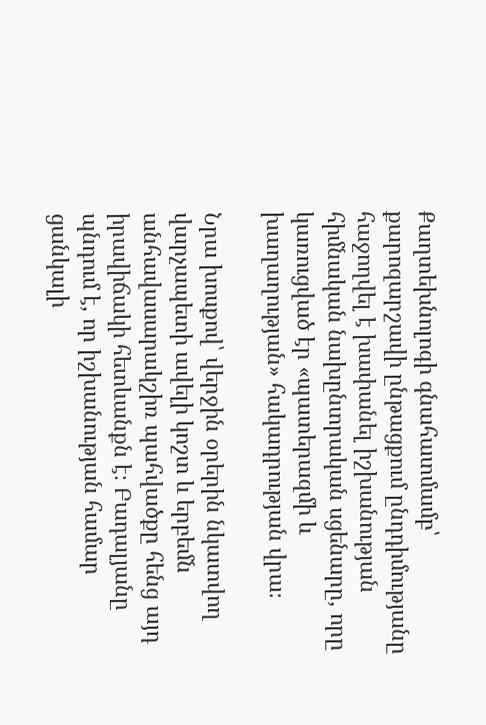Քաղտեխնոլոգի գնահատմամբ՝ քարոզարշավի ընթացքում ընդդիմությանը հաջողվել է խափանել իշխանության հիմնական նախընտրական սցենարը, որը կառուցված էր «պատերազմի և խաղաղության» հակադրության վրա։

Նրա խոսքով՝ վերջին օրերին նկատվող վարչապետի ավելի կոշտ և երբեմն անհավասարակշիռ պահվածքը հենց այդ իրավիճակի հետևանքն է։ Բադալյանը պնդում է, որ իշխանության համար ցանկալի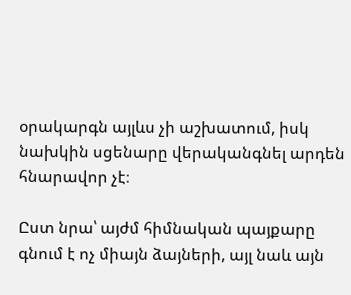օրակարգն այլևս չի աշխատում, իսկ նախկին սցենարը վերականգնել արդեն հնարավոր չէ։

Ըստ նրա՝ այժմ հիմնական պայքարը գնում է ոչ միայն ձայների, այլ նաև այն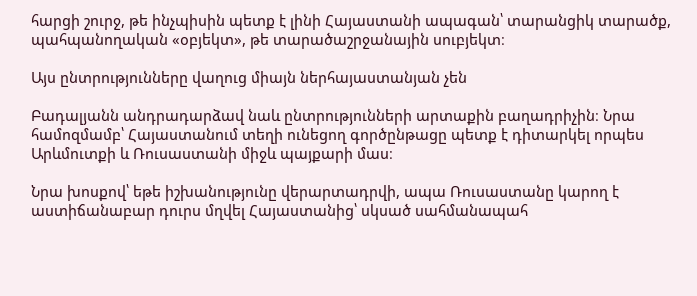հարցի շուրջ, թե ինչպիսին պետք է լինի Հայաստանի ապագան՝ տարանցիկ տարածք, պահպանողական «օբյեկտ», թե տարածաշրջանային սուբյեկտ։

Այս ընտրությունները վաղուց միայն ներհայաստանյան չեն

Բադալյանն անդրադարձավ նաև ընտրությունների արտաքին բաղադրիչին։ Նրա համոզմամբ՝ Հայաստանում տեղի ունեցող գործընթացը պետք է դիտարկել որպես Արևմուտքի և Ռուսաստանի միջև պայքարի մաս։

Նրա խոսքով՝ եթե իշխանությունը վերարտադրվի, ապա Ռուսաստանը կարող է աստիճանաբար դուրս մղվել Հայաստանից՝ սկսած սահմանապահ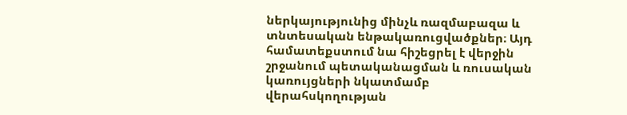ներկայությունից մինչև ռազմաբազա և տնտեսական ենթակառուցվածքներ։ Այդ համատեքստում նա հիշեցրել է վերջին շրջանում պետականացման և ռուսական կառույցների նկատմամբ վերահսկողության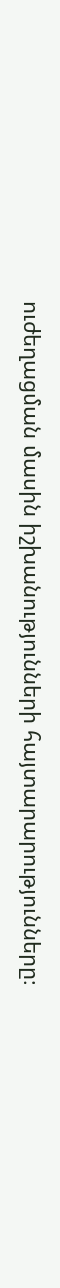ուժեղացման մասին իշխանությունների հայտարարությունները։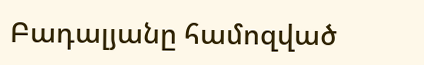Բադալյանը համոզված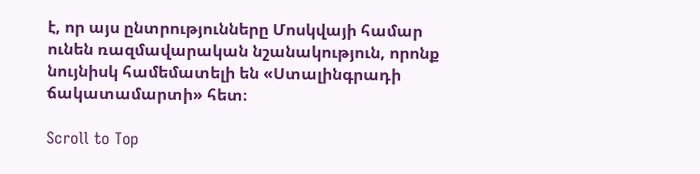է, որ այս ընտրությունները Մոսկվայի համար ունեն ռազմավարական նշանակություն, որոնք  նույնիսկ համեմատելի են «Ստալինգրադի ճակատամարտի» հետ։

Scroll to Top